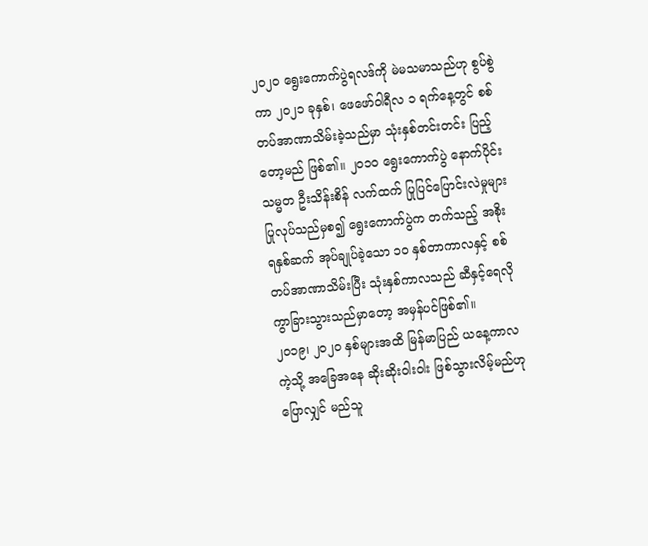၂၀၂၀ ရွေးကောက်ပွဲရလဒ်ကို မဲမသမာသည်ဟု စွပ်စွဲကာ ၂၀၂၁ ခုနှစ်၊ ဖေဖော်ဝါရီလ ၁ ရက်နေ့တွင် စစ်တပ်အာဏာသိမ်းခဲ့သည်မှာ သုံးနှစ်တင်းတင်း ပြည့်တော့မည် ဖြစ်၏။ ၂၀၁၀ ရွေးကောက်ပွဲ နောက်ပိုင်း သမ္မတ ဦးသိန်းစိန် လက်ထက် ပြုပြင်ပြောင်းလဲမှုများ ပြုလုပ်သည်မှစ၍ ရွေးကောက်ပွဲက တက်သည့် အစိုးရနှစ်ဆက် အုပ်ချုပ်ခဲ့သော ၁၀ နှစ်တာကာလနှင့် စစ်တပ်အာဏာသိမ်းပြီး သုံးနှစ်ကာလသည် ဆီနှင့်ရေလို ကွာခြားသွားသည်မှာတော့ အမှန်ပင်ဖြစ်၏။
၂၀၁၉၊ ၂၀၂၀ နှစ်များအထိ မြန်မာပြည် ယနေ့ကာလကဲ့သို့ အခြေအနေ ဆိုးဆိုးဝါးဝါး ဖြစ်သွားလိမ့်မည်ဟု ပြောလျှင် မည်သူ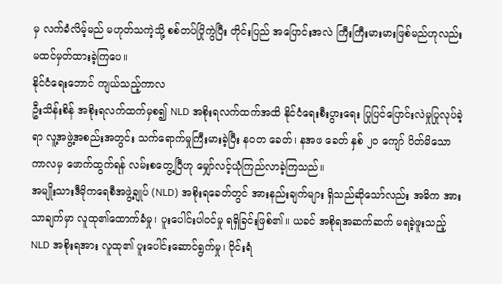မှ လက်ခံလိမ့်မည် မဟုတ်သကဲ့သို့ စစ်တပ်ပြိုကွဲပြီး တိုင်းပြည် အပြောင်းအလဲ ကြီးကြီးမားမားဖြစ်မည်ဟုလည်း မထင်မှတ်ထားခဲ့ကြပေ။
နိုင်ငံရေးဘောင် ကျယ်သည့်ကာလ
ဦးသိန်းစိန် အစိုးရလက်ထက်မှစ၍ NLD အစိုးရလက်ထက်အထိ နိုင်ငံရေးစီးပွားရေး ပြုပြင်ပြောင်းလဲမှုပြုလုပ်ခဲ့ရာ လူ့အဖွဲ့အစည်းအတွင်း သက်ရောက်မှုကြီးမားခဲ့ပြီး နဝတ ခေတ်၊ နအဖ ခေတ် နှစ် ၂၀ ကျော် ပိတ်မိသောကာလမှ ဖောက်ထွက်ရန် လမ်းစတွေ့ပြီဟု မျှော်လင့်ယုံကြည်လာခဲ့ကြသည်။
အမျိုးသားဒီမိုကရေစီအဖွဲ့ချုပ် (NLD) အစိုးရခေတ်တွင် အားနည်းချက်များ ရှိသည်ဆိုသော်လည်း အဓိက အားသာချက်မှာ လူထု၏ထောက်ခံမှု၊ ပူးပေါင်းပါဝင်မှု ရရှိခြင်းဖြစ်၏။ ယခင် အစိုရအဆက်ဆက် မရခဲ့ဖူးသည့် NLD အစိုးရအား လူထု၏ ပူးပေါင်းဆောင်ရွက်မှု၊ ဝိုင်းရံ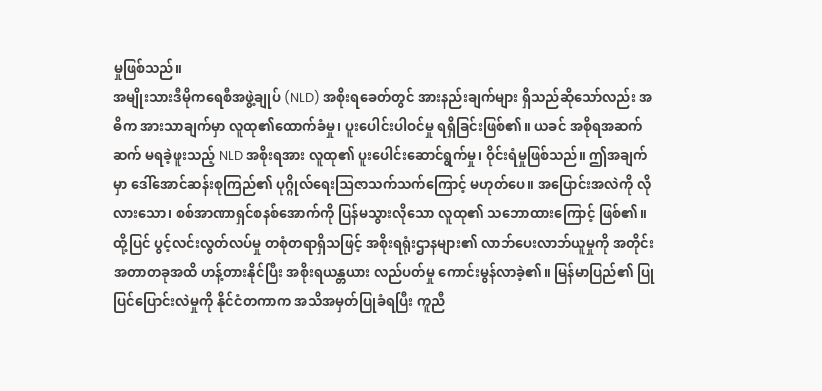မှုဖြစ်သည်။
အမျိုးသားဒီမိုကရေစီအဖွဲ့ချုပ် (NLD) အစိုးရခေတ်တွင် အားနည်းချက်များ ရှိသည်ဆိုသော်လည်း အဓိက အားသာချက်မှာ လူထု၏ထောက်ခံမှု၊ ပူးပေါင်းပါဝင်မှု ရရှိခြင်းဖြစ်၏။ ယခင် အစိုရအဆက်ဆက် မရခဲ့ဖူးသည့် NLD အစိုးရအား လူထု၏ ပူးပေါင်းဆောင်ရွက်မှု၊ ဝိုင်းရံမှုဖြစ်သည်။ ဤအချက်မှာ ဒေါ်အောင်ဆန်းစုကြည်၏ ပုဂ္ဂိုလ်ရေးဩဇာသက်သက်ကြောင့် မဟုတ်ပေ။ အပြောင်းအလဲကို လိုလားသော၊ စစ်အာဏာရှင်စနစ်အောက်ကို ပြန်မသွားလိုသော လူထု၏ သဘောထားကြောင့် ဖြစ်၏။
ထို့ပြင် ပွင့်လင်းလွတ်လပ်မှု တစုံတရာရှိသဖြင့် အစိုးရရုံးဌာနများ၏ လာဘ်ပေးလာဘ်ယူမှုကို အတိုင်းအတာတခုအထိ ဟန့်တားနိုင်ပြီး အစိုးရယန္တယား လည်ပတ်မှု ကောင်းမွန်လာခဲ့၏။ မြန်မာပြည်၏ ပြုပြင်ပြောင်းလဲမှုကို နိုင်ငံတကာက အသိအမှတ်ပြုခံရပြီး ကူညီ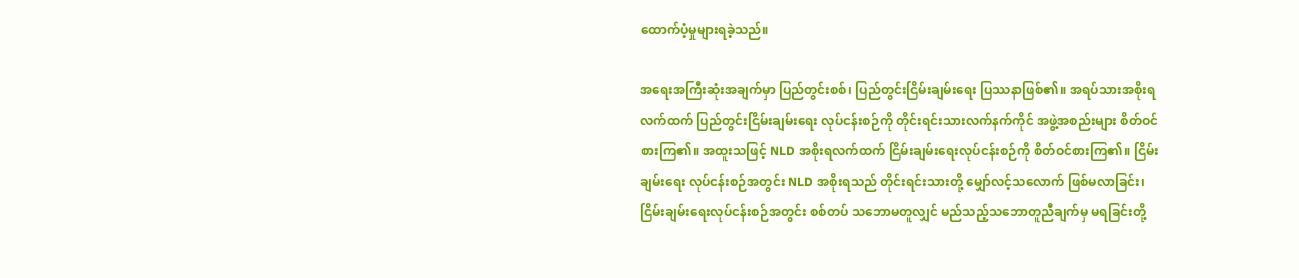ထောက်ပံ့မှုများရခဲ့သည်။

အရေးအကြီးဆုံးအချက်မှာ ပြည်တွင်းစစ်၊ ပြည်တွင်းငြိမ်းချမ်းရေး ပြဿနာဖြစ်၏။ အရပ်သားအစိုးရလက်ထက် ပြည်တွင်းငြိမ်းချမ်းရေး လုပ်ငန်းစဉ်ကို တိုင်းရင်းသားလက်နက်ကိုင် အဖွဲ့အစည်းများ စိတ်ဝင်စားကြ၏။ အထူးသဖြင့် NLD အစိုးရလက်ထက် ငြိမ်းချမ်းရေးလုပ်ငန်းစဉ်ကို စိတ်ဝင်စားကြ၏။ ငြိမ်းချမ်းရေး လုပ်ငန်းစဉ်အတွင်း NLD အစိုးရသည် တိုင်းရင်းသားတို့ မျှော်လင့်သလောက် ဖြစ်မလာခြင်း၊ ငြိမ်းချမ်းရေးလုပ်ငန်းစဉ်အတွင်း စစ်တပ် သဘောမတူလျှင် မည်သည့်သဘောတူညီချက်မှ မရခြင်းတို့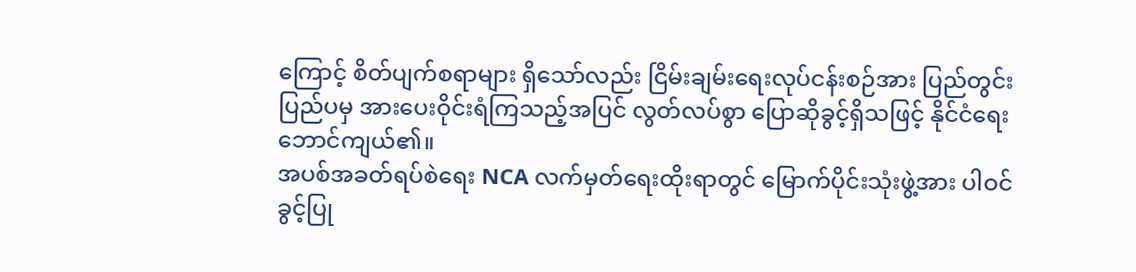ကြောင့် စိတ်ပျက်စရာများ ရှိသော်လည်း ငြိမ်းချမ်းရေးလုပ်ငန်းစဉ်အား ပြည်တွင်းပြည်ပမှ အားပေးဝိုင်းရံကြသည့်အပြင် လွတ်လပ်စွာ ပြောဆိုခွင့်ရှိသဖြင့် နိုင်ငံရေးဘောင်ကျယ်၏။
အပစ်အခတ်ရပ်စဲရေး NCA လက်မှတ်ရေးထိုးရာတွင် မြောက်ပိုင်းသုံးဖွဲ့အား ပါဝင်ခွင့်ပြု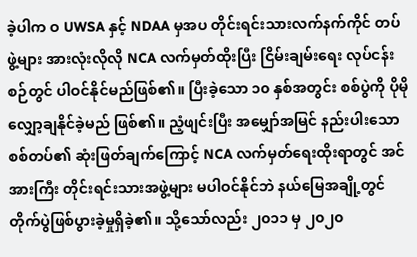ခဲ့ပါက ဝ UWSA နှင့် NDAA မှအပ တိုင်းရင်းသားလက်နက်ကိုင် တပ်ဖွဲ့များ အားလုံးလိုလို NCA လက်မှတ်ထိုးပြီး ငြိမ်းချမ်းရေး လုပ်ငန်းစဉ်တွင် ပါဝင်နိုင်မည်ဖြစ်၏။ ပြီးခဲ့သော ၁၀ နှစ်အတွင်း စစ်ပွဲကို ပိုမိုလျှော့ချနိုင်ခဲ့မည် ဖြစ်၏။ ညံ့ဖျင်းပြီး အမျှော်အမြင် နည်းပါးသော စစ်တပ်၏ ဆုံးဖြတ်ချက်ကြောင့် NCA လက်မှတ်ရေးထိုးရာတွင် အင်အားကြီး တိုင်းရင်းသားအဖွဲ့များ မပါဝင်နိုင်ဘဲ နယ်မြေအချို့တွင် တိုက်ပွဲဖြစ်ပွားခဲ့မှုရှိခဲ့၏။ သို့သော်လည်း ၂၀၁၁ မှ ၂၀၂၀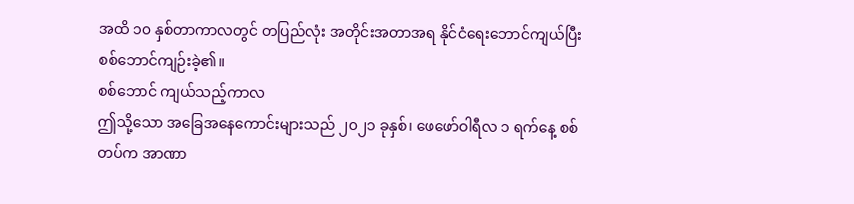အထိ ၁၀ နှစ်တာကာလတွင် တပြည်လုံး အတိုင်းအတာအရ နိုင်ငံရေးဘောင်ကျယ်ပြီး စစ်ဘောင်ကျဉ်းခဲ့၏။
စစ်ဘောင် ကျယ်သည့်ကာလ
ဤသို့သော အခြေအနေကောင်းများသည် ၂၀၂၁ ခုနှစ်၊ ဖေဖော်ဝါရီလ ၁ ရက်နေ့ စစ်တပ်က အာဏာ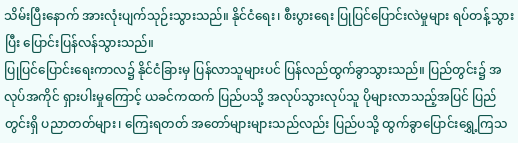သိမ်းပြီးနောက် အားလုံးပျက်သုဉ်းသွားသည်။ နိုင်ငံရေး၊ စီးပွားရေး ပြုပြင်ပြောင်းလဲမှုများ ရပ်တန့်သွားပြီး ပြောင်းပြန်လန်သွားသည်။
ပြုပြင်ပြောင်းရေးကာလ၌ နိုင်ငံခြားမှ ပြန်လာသူများပင် ပြန်လည်ထွက်ခွာသွားသည်။ ပြည်တွင်း၌ အလုပ်အကိုင် ရှားပါးမှုကြောင့် ယခင်ကထက် ပြည်ပသို့ အလုပ်သွားလုပ်သူ ပိုများလာသည့်အပြင် ပြည်တွင်းရှိ ပညာတတ်များ၊ ကြေးရတတ် အတော်များများသည်လည်း ပြည်ပသို့ ထွက်ခွာပြောင်းရွှေ့ကြသ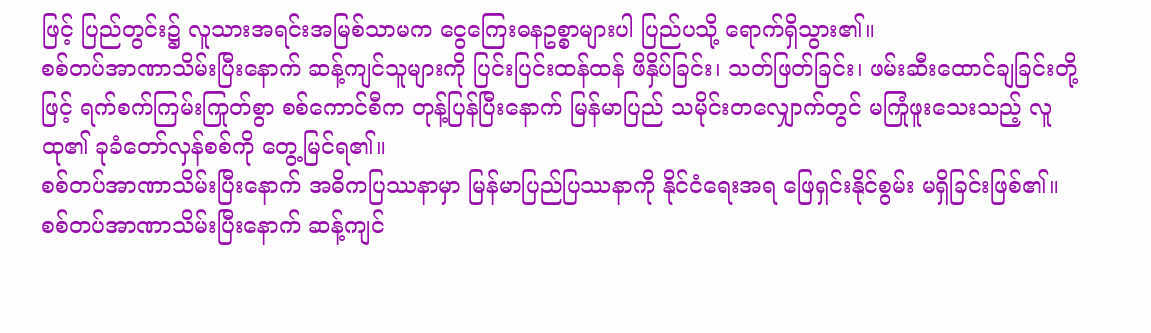ဖြင့် ပြည်တွင်း၌ လူသားအရင်းအမြစ်သာမက ငွေကြေးဓနဥစ္စာများပါ ပြည်ပသို့ ရောက်ရှိသွား၏။
စစ်တပ်အာဏာသိမ်းပြီးနောက် ဆန့်ကျင်သူများကို ပြင်းပြင်းထန်ထန် ဖိနှိပ်ခြင်း၊ သတ်ဖြတ်ခြင်း၊ ဖမ်းဆီးထောင်ချခြင်းတို့ဖြင့် ရက်စက်ကြမ်းကြုတ်စွာ စစ်ကောင်စီက တုန့်ပြန်ပြီးနောက် မြန်မာပြည် သမိုင်းတလျှောက်တွင် မကြုံဖူးသေးသည့် လူထု၏ ခုခံတော်လှန်စစ်ကို တွေ့မြင်ရ၏။
စစ်တပ်အာဏာသိမ်းပြီးနောက် အဓိကပြဿနာမှာ မြန်မာပြည်ပြဿနာကို နိုင်ငံရေးအရ ဖြေရှင်းနိုင်စွမ်း မရှိခြင်းဖြစ်၏။ စစ်တပ်အာဏာသိမ်းပြီးနောက် ဆန့်ကျင်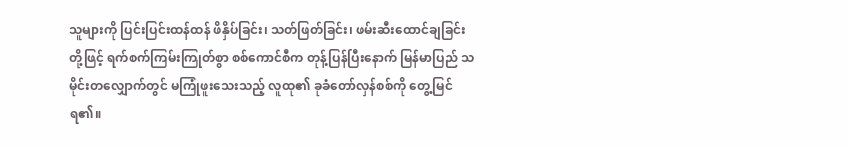သူများကို ပြင်းပြင်းထန်ထန် ဖိနှိပ်ခြင်း၊ သတ်ဖြတ်ခြင်း၊ ဖမ်းဆီးထောင်ချခြင်းတို့ဖြင့် ရက်စက်ကြမ်းကြုတ်စွာ စစ်ကောင်စီက တုန့်ပြန်ပြီးနောက် မြန်မာပြည် သမိုင်းတလျှောက်တွင် မကြုံဖူးသေးသည့် လူထု၏ ခုခံတော်လှန်စစ်ကို တွေ့မြင်ရ၏။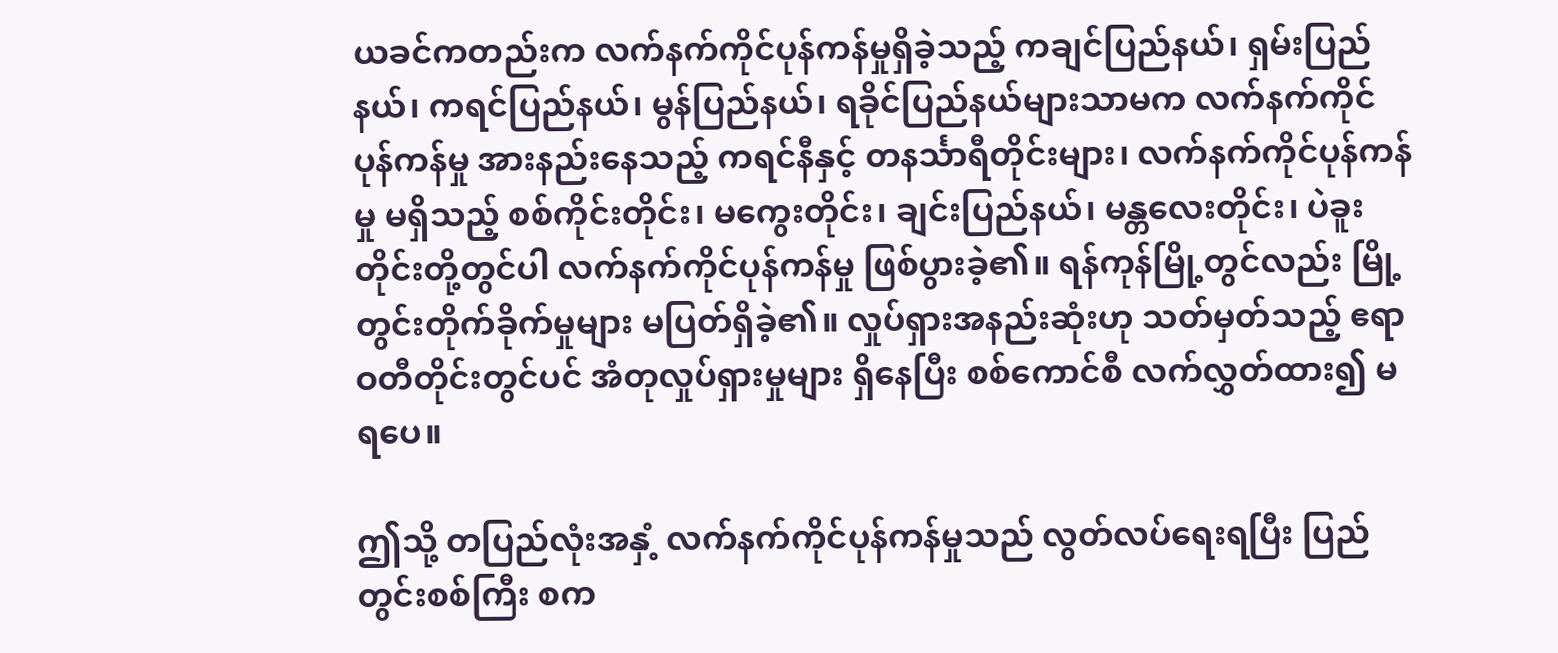ယခင်ကတည်းက လက်နက်ကိုင်ပုန်ကန်မှုရှိခဲ့သည့် ကချင်ပြည်နယ်၊ ရှမ်းပြည်နယ်၊ ကရင်ပြည်နယ်၊ မွန်ပြည်နယ်၊ ရခိုင်ပြည်နယ်များသာမက လက်နက်ကိုင်ပုန်ကန်မှု အားနည်းနေသည့် ကရင်နီနှင့် တနင်္သာရီတိုင်းများ၊ လက်နက်ကိုင်ပုန်ကန်မှု မရှိသည့် စစ်ကိုင်းတိုင်း၊ မကွေးတိုင်း၊ ချင်းပြည်နယ်၊ မန္တလေးတိုင်း၊ ပဲခူးတိုင်းတို့တွင်ပါ လက်နက်ကိုင်ပုန်ကန်မှု ဖြစ်ပွားခဲ့၏။ ရန်ကုန်မြို့တွင်လည်း မြို့တွင်းတိုက်ခိုက်မှုများ မပြတ်ရှိခဲ့၏။ လှုပ်ရှားအနည်းဆုံးဟု သတ်မှတ်သည့် ဧရာဝတီတိုင်းတွင်ပင် အံတုလှုပ်ရှားမှုများ ရှိနေပြီး စစ်ကောင်စီ လက်လွှတ်ထား၍ မရပေ။

ဤသို့ တပြည်လုံးအနှံ့ လက်နက်ကိုင်ပုန်ကန်မှုသည် လွတ်လပ်ရေးရပြီး ပြည်တွင်းစစ်ကြီး စက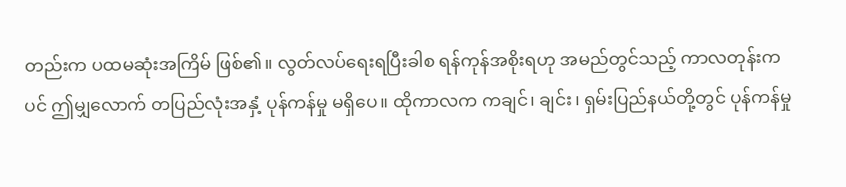တည်းက ပထမဆုံးအကြိမ် ဖြစ်၏။ လွတ်လပ်ရေးရပြီးခါစ ရန်ကုန်အစိုးရဟု အမည်တွင်သည့် ကာလတုန်းကပင် ဤမျှလောက် တပြည်လုံးအနှံ့ ပုန်ကန်မှု မရှိပေ။ ထိုကာလက ကချင်၊ ချင်း၊ ရှမ်းပြည်နယ်တို့တွင် ပုန်ကန်မှု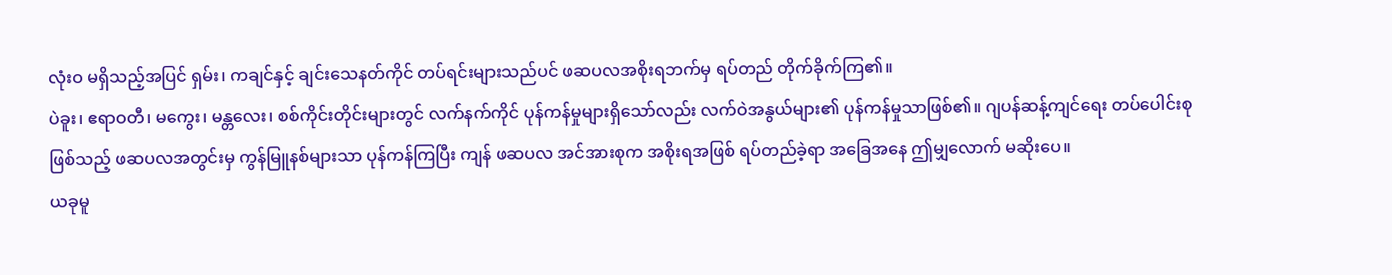လုံးဝ မရှိသည့်အပြင် ရှမ်း၊ ကချင်နှင့် ချင်းသေနတ်ကိုင် တပ်ရင်းများသည်ပင် ဖဆပလအစိုးရဘက်မှ ရပ်တည် တိုက်ခိုက်ကြ၏။
ပဲခူး၊ ဧရာဝတီ၊ မကွေး၊ မန္တလေး၊ စစ်ကိုင်းတိုင်းများတွင် လက်နက်ကိုင် ပုန်ကန်မှုများရှိသော်လည်း လက်ဝဲအနွယ်များ၏ ပုန်ကန်မှုသာဖြစ်၏။ ဂျပန်ဆန့်ကျင်ရေး တပ်ပေါင်းစုဖြစ်သည့် ဖဆပလအတွင်းမှ ကွန်မြူနစ်များသာ ပုန်ကန်ကြပြီး ကျန် ဖဆပလ အင်အားစုက အစိုးရအဖြစ် ရပ်တည်ခဲ့ရာ အခြေအနေ ဤမျှလောက် မဆိုးပေ။
ယခုမူ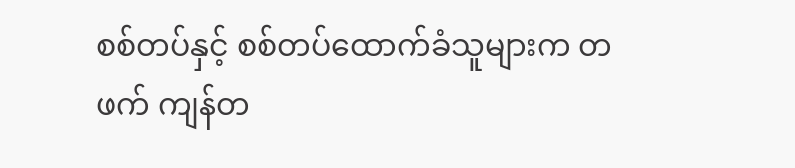စစ်တပ်နှင့် စစ်တပ်ထောက်ခံသူများက တဖက် ကျန်တ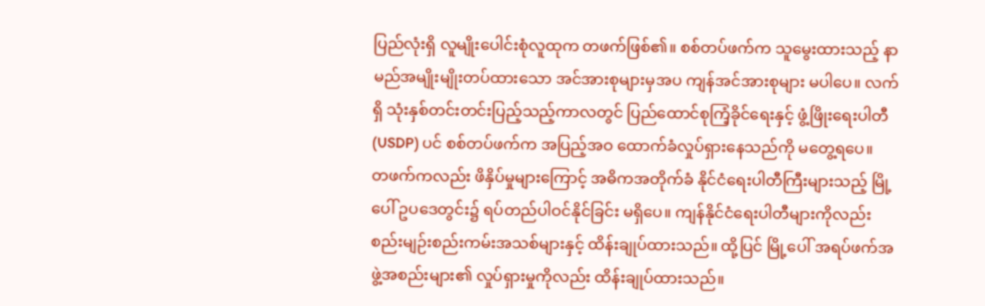ပြည်လုံးရှိ လူမျိုးပေါင်းစုံလူထုက တဖက်ဖြစ်၏။ စစ်တပ်ဖက်က သူမွေးထားသည့် နာမည်အမျိုးမျိုးတပ်ထားသော အင်အားစုများမှအပ ကျန်အင်အားစုများ မပါပေ။ လက်ရှိ သုံးနှစ်တင်းတင်းပြည့်သည့်ကာလတွင် ပြည်ထောင်စုကြံ့ခိုင်ရေးနှင့် ဖွံ့ဖြိုးရေးပါတီ (USDP) ပင် စစ်တပ်ဖက်က အပြည့်အဝ ထောက်ခံလှုပ်ရှားနေသည်ကို မတွေ့ရပေ။
တဖက်ကလည်း ဖိနှိပ်မှုများကြောင့် အဓိကအတိုက်ခံ နိုင်ငံရေးပါတီကြီးများသည့် မြို့ပေါ် ဥပဒေတွင်း၌ ရပ်တည်ပါဝင်နိုင်ခြင်း မရှိပေ။ ကျန်နိုင်ငံရေးပါတီများကိုလည်း စည်းမျဉ်းစည်းကမ်းအသစ်များနှင့် ထိန်းချုပ်ထားသည်။ ထို့ပြင် မြို့ပေါ် အရပ်ဖက်အဖွဲ့အစည်းများ၏ လှုပ်ရှားမှုကိုလည်း ထိန်းချုပ်ထားသည်။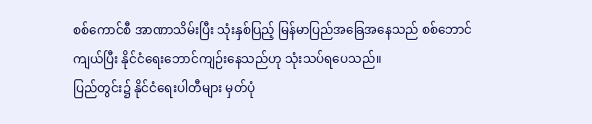စစ်ကောင်စီ အာဏာသိမ်းပြီး သုံးနှစ်ပြည့် မြန်မာပြည်အခြေအနေသည် စစ်ဘောင်ကျယ်ပြီး နိုင်ငံရေးဘောင်ကျဉ်းနေသည်ဟု သုံးသပ်ရပေသည်။
ပြည်တွင်း၌ နိုင်ငံရေးပါတီများ မှတ်ပုံ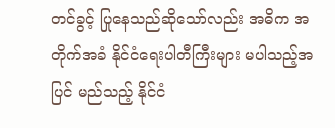တင်ခွင့် ပြုနေသည်ဆိုသော်လည်း အဓိက အတိုက်အခံ နိုင်ငံရေးပါတီကြီးများ မပါသည့်အပြင် မည်သည့် နိုင်ငံ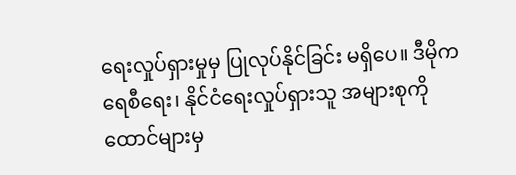ရေးလှုပ်ရှားမှုမှ ပြုလုပ်နိုင်ခြင်း မရှိပေ။ ဒီမိုကရေစီရေး၊ နိုင်ငံရေးလှုပ်ရှားသူ အများစုကို ထောင်များမှ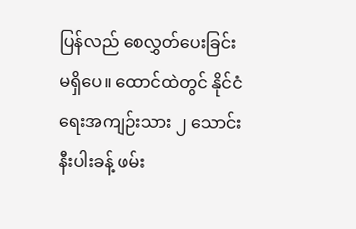ပြန်လည် စေလွှတ်ပေးခြင်း မရှိပေ။ ထောင်ထဲတွင် နိုင်ငံရေးအကျဉ်းသား ၂ သောင်းနီးပါးခန့် ဖမ်း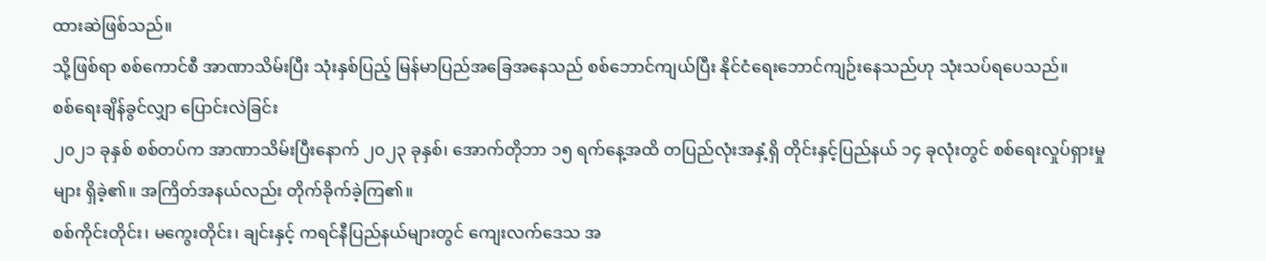ထားဆဲဖြစ်သည်။
သို့ဖြစ်ရာ စစ်ကောင်စီ အာဏာသိမ်းပြီး သုံးနှစ်ပြည့် မြန်မာပြည်အခြေအနေသည် စစ်ဘောင်ကျယ်ပြီး နိုင်ငံရေးဘောင်ကျဉ်းနေသည်ဟု သုံးသပ်ရပေသည်။
စစ်ရေးချိန်ခွင်လျှာ ပြောင်းလဲခြင်း
၂၀၂၁ ခုနှစ် စစ်တပ်က အာဏာသိမ်းပြီးနောက် ၂၀၂၃ ခုနှစ်၊ အောက်တိုဘာ ၁၅ ရက်နေ့အထိ တပြည်လုံးအနှံ့ရှိ တိုင်းနှင့်ပြည်နယ် ၁၄ ခုလုံးတွင် စစ်ရေးလှုပ်ရှားမှုများ ရှိခဲ့၏။ အကြိတ်အနယ်လည်း တိုက်ခိုက်ခဲ့ကြ၏။
စစ်ကိုင်းတိုင်း၊ မကွေးတိုင်း၊ ချင်းနှင့် ကရင်နီပြည်နယ်များတွင် ကျေးလက်ဒေသ အ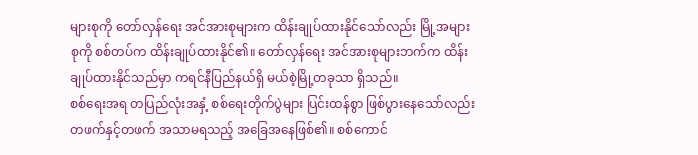များစုကို တော်လှန်ရေး အင်အားစုများက ထိန်းချုပ်ထားနိုင်သော်လည်း မြို့အများစုကို စစ်တပ်က ထိန်းချုပ်ထားနိုင်၏။ တော်လှန်ရေး အင်အားစုများဘက်က ထိန်းချုပ်ထားနိုင်သည်မှာ ကရင်နီပြည်နယ်ရှိ မယ်စဲ့မြို့တခုသာ ရှိသည်။
စစ်ရေးအရ တပြည်လုံးအနှံ့ စစ်ရေးတိုက်ပွဲများ ပြင်းထန်စွာ ဖြစ်ပွားနေသော်လည်း တဖက်နှင့်တဖက် အသာမရသည့် အခြေအနေဖြစ်၏။ စစ်ကောင်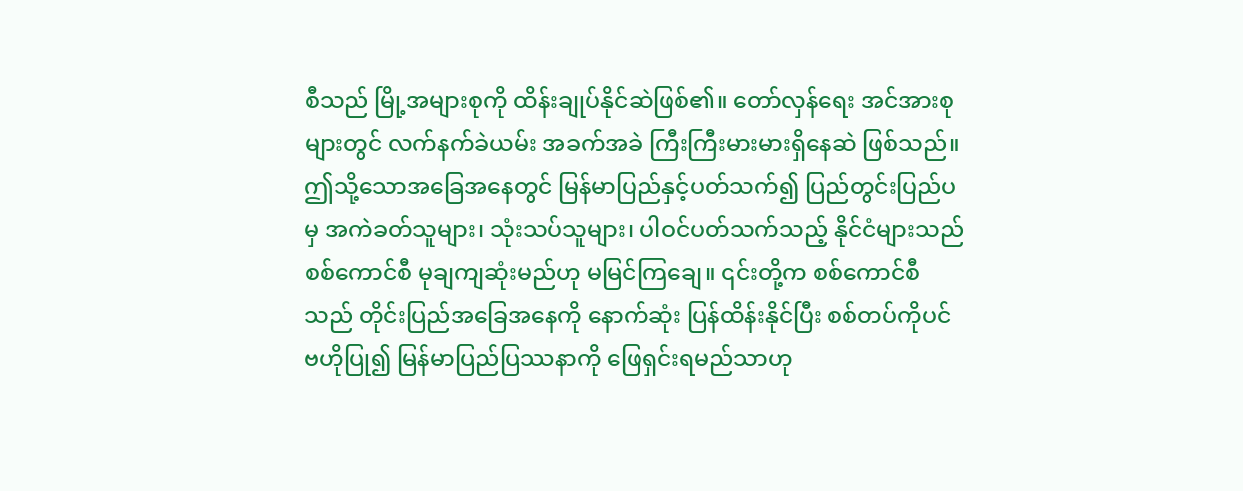စီသည် မြို့အများစုကို ထိန်းချုပ်နိုင်ဆဲဖြစ်၏။ တော်လှန်ရေး အင်အားစုများတွင် လက်နက်ခဲယမ်း အခက်အခဲ ကြီးကြီးမားမားရှိနေဆဲ ဖြစ်သည်။ ဤသို့သောအခြေအနေတွင် မြန်မာပြည်နှင့်ပတ်သက်၍ ပြည်တွင်းပြည်ပမှ အကဲခတ်သူများ၊ သုံးသပ်သူများ၊ ပါဝင်ပတ်သက်သည့် နိုင်ငံများသည် စစ်ကောင်စီ မုချကျဆုံးမည်ဟု မမြင်ကြချေ။ ၎င်းတို့က စစ်ကောင်စီသည် တိုင်းပြည်အခြေအနေကို နောက်ဆုံး ပြန်ထိန်းနိုင်ပြီး စစ်တပ်ကိုပင် ဗဟိုပြု၍ မြန်မာပြည်ပြဿနာကို ဖြေရှင်းရမည်သာဟု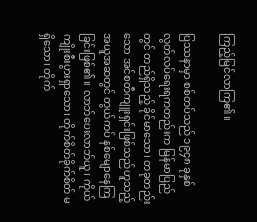ကြည့်မြင်လာကြ၏။

ပြဿနာမှာ စစ်တပ်သည် ၁၉၄၈ ခုနှစ် လွတ်လပ်ရေးရကတည်းက မြန်မာပြည်တွင် တည်ရှိသည့် ခိုင်မာသော၊ တခုတည်းသော အင်စတီကျူးရှင်းဖြစ်သည်ဟူသည့် အယူအဆတွင် တွယ်ကပ် နစ်မျောနေကြခြင်းဖြစ်၏။ လာဘ်ပေးလာဘ်ယူ၊ ကိုယ်ကျိုးစီးပွားရှာသော၊ တိုက်စိတ်ခိုက်စိတ် မရှိသော၊ တိုက်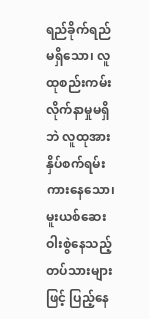ရည်ခိုက်ရည် မရှိသော၊ လူထုစည်းကမ်း လိုက်နာမှုမရှိဘဲ လူထုအား နှိပ်စက်ရမ်းကားနေသော၊ မူးယစ်ဆေးဝါးစွဲနေသည့် တပ်သားများဖြင့် ပြည့်နေ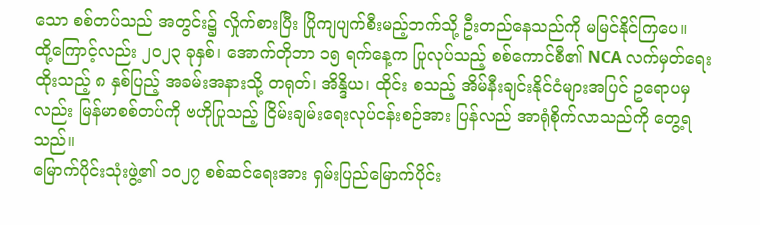သော စစ်တပ်သည် အတွင်း၌ လှိုက်စားပြီး ပြိုကျပျက်စီးမည့်ဘက်သို့ ဦးတည်နေသည်ကို မမြင်နိုင်ကြပေ။
ထို့ကြောင့်လည်း ၂၀၂၃ ခုနှစ်၊ အောက်တိုဘာ ၁၅ ရက်နေ့က ပြုလုပ်သည့် စစ်ကောင်စီ၏ NCA လက်မှတ်ရေးထိုးသည့် ၈ နှစ်ပြည့် အခမ်းအနားသို့ တရုတ်၊ အိန္ဒိယ၊ ထိုင်း စသည့် အိမ်နီးချင်းနိုင်ငံများအပြင် ဥရောပမှလည်း မြန်မာစစ်တပ်ကို ဗဟိုပြုသည့် ငြိမ်းချမ်းရေးလုပ်ငန်းစဉ်အား ပြန်လည် အာရုံစိုက်လာသည်ကို တွေ့ရသည်။
မြောက်ပိုင်းသုံးဖွဲ့၏ ၁၀၂၇ စစ်ဆင်ရေးအား ရှမ်းပြည်မြောက်ပိုင်း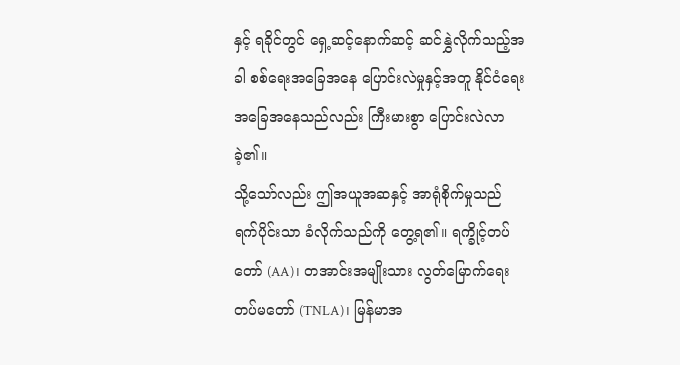နှင့် ရခိုင်တွင် ရှေ့ဆင့်နောက်ဆင့် ဆင်နွှဲလိုက်သည့်အခါ စစ်ရေးအခြေအနေ ပြောင်းလဲမှုနှင့်အတူ နိုင်ငံရေး အခြေအနေသည်လည်း ကြီးမားစွာ ပြောင်းလဲလာခဲ့၏။
သို့သော်လည်း ဤအယူအဆနှင့် အာရုံစိုက်မှုသည် ရက်ပိုင်းသာ ခံလိုက်သည်ကို တွေ့ရ၏။ ရက္ခိုင့်တပ်တော် (AA)၊ တအာင်းအမျိုးသား လွတ်မြောက်ရေး တပ်မတော် (TNLA)၊ မြန်မာအ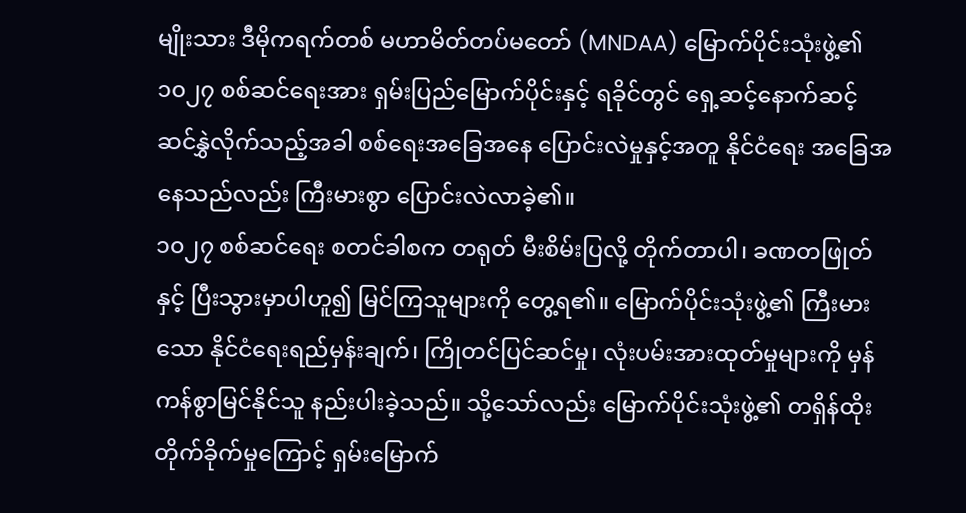မျိုးသား ဒီမိုကရက်တစ် မဟာမိတ်တပ်မတော် (MNDAA) မြောက်ပိုင်းသုံးဖွဲ့၏ ၁၀၂၇ စစ်ဆင်ရေးအား ရှမ်းပြည်မြောက်ပိုင်းနှင့် ရခိုင်တွင် ရှေ့ဆင့်နောက်ဆင့် ဆင်နွှဲလိုက်သည့်အခါ စစ်ရေးအခြေအနေ ပြောင်းလဲမှုနှင့်အတူ နိုင်ငံရေး အခြေအနေသည်လည်း ကြီးမားစွာ ပြောင်းလဲလာခဲ့၏။
၁၀၂၇ စစ်ဆင်ရေး စတင်ခါစက တရုတ် မီးစိမ်းပြလို့ တိုက်တာပါ၊ ခဏတဖြုတ်နှင့် ပြီးသွားမှာပါဟူ၍ မြင်ကြသူများကို တွေ့ရ၏။ မြောက်ပိုင်းသုံးဖွဲ့၏ ကြီးမားသော နိုင်ငံရေးရည်မှန်းချက်၊ ကြိုတင်ပြင်ဆင်မှု၊ လုံးပမ်းအားထုတ်မှုများကို မှန်ကန်စွာမြင်နိုင်သူ နည်းပါးခဲ့သည်။ သို့သော်လည်း မြောက်ပိုင်းသုံးဖွဲ့၏ တရှိန်ထိုး တိုက်ခိုက်မှုကြောင့် ရှမ်းမြောက်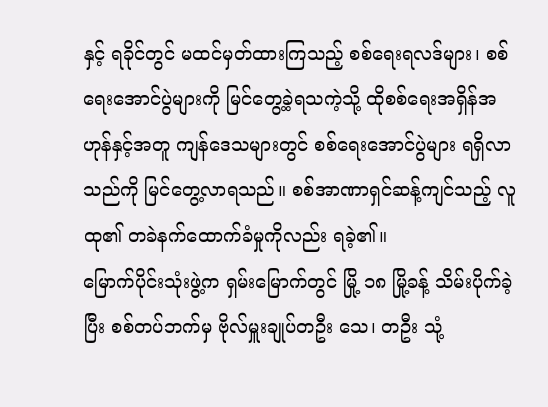နှင့် ရခိုင်တွင် မထင်မှတ်ထားကြသည့် စစ်ရေးရလဒ်များ၊ စစ်ရေးအောင်ပွဲများကို မြင်တွေ့ခဲ့ရသကဲ့သို့ ထိုစစ်ရေးအရှိန်အဟုန်နှင့်အတူ ကျန်ဒေသများတွင် စစ်ရေးအောင်ပွဲများ ရရှိလာသည်ကို မြင်တွေ့လာရသည်။ စစ်အာဏာရှင်ဆန့်ကျင်သည့် လူထု၏ တခဲနက်ထောက်ခံမှုကိုလည်း ရခဲ့၏။
မြောက်ပိုင်းသုံးဖွဲ့က ရှမ်းမြောက်တွင် မြို့ ၁၈ မြို့ခန့် သိမ်းပိုက်ခဲ့ပြီး စစ်တပ်ဘက်မှ ဗိုလ်မှူးချုပ်တဦး သေ၊ တဦး သုံ့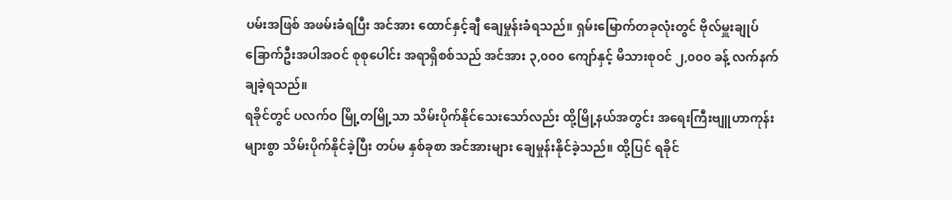ပမ်းအဖြစ် အဖမ်းခံရပြီး အင်အား ထောင်နှင့်ချီ ချေမှုန်းခံရသည်။ ရှမ်းမြောက်တခုလုံးတွင် ဗိုလ်မှူးချုပ် ခြောက်ဦးအပါအဝင် စုစုပေါင်း အရာရှိစစ်သည် အင်အား ၃,၀၀၀ ကျော်နှင့် မိသားစုဝင် ၂,၀၀၀ ခန့် လက်နက်ချခဲ့ရသည်။
ရခိုင်တွင် ပလက်ဝ မြို့တမြို့သာ သိမ်းပိုက်နိုင်သေးသော်လည်း ထို့မြို့နယ်အတွင်း အရေးကြီးဗျူဟာကုန်းများစွာ သိမ်းပိုက်နိုင်ခဲ့ပြီး တပ်မ နှစ်ခုစာ အင်အားများ ချေမှုန်းနိုင်ခဲ့သည်။ ထို့ပြင် ရခိုင်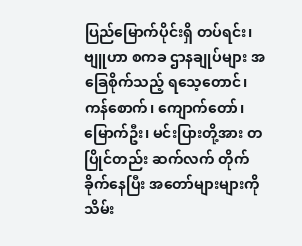ပြည်မြောက်ပိုင်းရှိ တပ်ရင်း၊ ဗျူဟာ စကခ ဌာနချုပ်များ အခြေစိုက်သည့် ရသေ့တောင်၊ ကန်စောက်၊ ကျောက်တော်၊ မြောက်ဦး၊ မင်းပြားတို့အား တပြိုင်တည်း ဆက်လက် တိုက်ခိုက်နေပြီး အတော်များများကို သိမ်း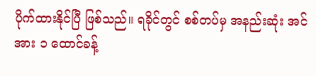ပိုက်ထားနိုင်ပြီ ဖြစ်သည်။ ရခိုင်တွင် စစ်တပ်မှ အနည်းဆုံး အင်အား ၁ ထောင်ခန့်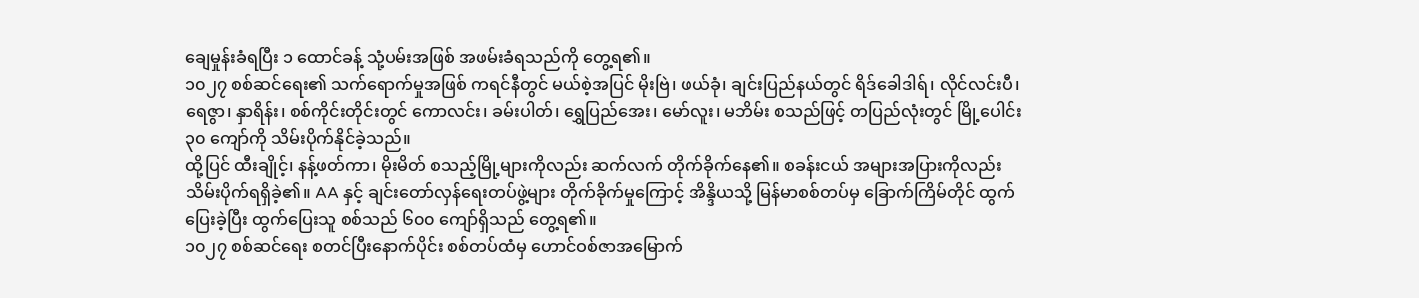ချေမှုန်းခံရပြီး ၁ ထောင်ခန့် သုံ့ပမ်းအဖြစ် အဖမ်းခံရသည်ကို တွေ့ရ၏။
၁၀၂၇ စစ်ဆင်ရေး၏ သက်ရောက်မှုအဖြစ် ကရင်နီတွင် မယ်စဲ့အပြင် မိုးဗြဲ၊ ဖယ်ခုံ၊ ချင်းပြည်နယ်တွင် ရိဒ်ခေါဒါရ်၊ လိုင်လင်းပီ၊ ရေဇွာ၊ နှာရိန်း၊ စစ်ကိုင်းတိုင်းတွင် ကောလင်း၊ ခမ်းပါတ်၊ ရွှေပြည်အေး၊ မော်လူး၊ မဘိမ်း စသည်ဖြင့် တပြည်လုံးတွင် မြို့ပေါင်း ၃၀ ကျော်ကို သိမ်းပိုက်နိုင်ခဲ့သည်။
ထို့ပြင် ထီးချိုင့်၊ နန့်ဖတ်ကာ၊ မိုးမိတ် စသည့်မြို့များကိုလည်း ဆက်လက် တိုက်ခိုက်နေ၏။ စခန်းငယ် အများအပြားကိုလည်း သိမ်းပိုက်ရရှိခဲ့၏။ AA နှင့် ချင်းတော်လှန်ရေးတပ်ဖွဲ့များ တိုက်ခိုက်မှုကြောင့် အိန္ဒိယသို့ မြန်မာစစ်တပ်မှ ခြောက်ကြိမ်တိုင် ထွက်ပြေးခဲ့ပြီး ထွက်ပြေးသူ စစ်သည် ၆၀၀ ကျော်ရှိသည် တွေ့ရ၏။
၁၀၂၇ စစ်ဆင်ရေး စတင်ပြီးနောက်ပိုင်း စစ်တပ်ထံမှ ဟောင်ဝစ်ဇာအမြောက်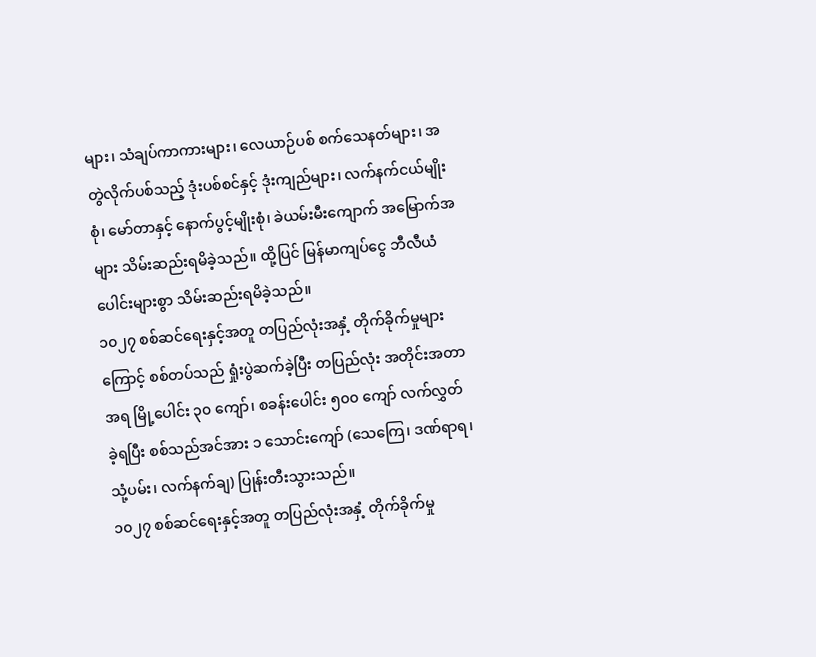များ၊ သံချပ်ကာကားများ၊ လေယာဉ်ပစ် စက်သေနတ်များ၊ အတွဲလိုက်ပစ်သည့် ဒုံးပစ်စင်နှင့် ဒုံးကျည်များ၊ လက်နက်ငယ်မျိုးစုံ၊ မော်တာနှင့် နောက်ပွင့်မျိုးစုံ၊ ခဲယမ်းမီးကျောက် အမြောက်အများ သိမ်းဆည်းရမိခဲ့သည်။ ထို့ပြင် မြန်မာကျပ်ငွေ ဘီလီယံပေါင်းများစွာ သိမ်းဆည်းရမိခဲ့သည်။
၁၀၂၇ စစ်ဆင်ရေးနှင့်အတူ တပြည်လုံးအနှံ့ တိုက်ခိုက်မှုများကြောင့် စစ်တပ်သည် ရှုံးပွဲဆက်ခဲ့ပြီး တပြည်လုံး အတိုင်းအတာအရ မြို့ပေါင်း ၃၀ ကျော်၊ စခန်းပေါင်း ၅၀၀ ကျော် လက်လွှတ်ခဲ့ရပြီး စစ်သည်အင်အား ၁ သောင်းကျော် (သေကြေ၊ ဒဏ်ရာရ၊ သုံ့ပမ်း၊ လက်နက်ချ) ပြုန်းတီးသွားသည်။
၁၀၂၇ စစ်ဆင်ရေးနှင့်အတူ တပြည်လုံးအနှံ့ တိုက်ခိုက်မှု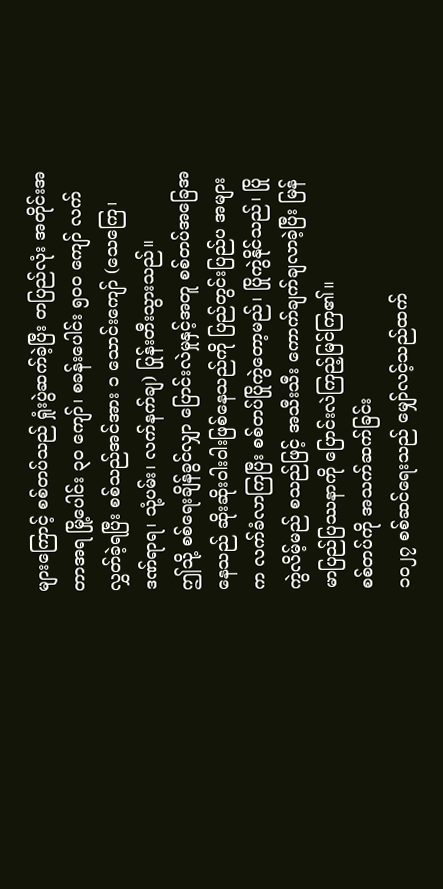များကြောင့် စစ်တပ်သည် ရှုံးပွဲဆက်ခဲ့ပြီး တပြည်လုံး အတိုင်းအတာအရ မြို့ပေါင်း ၃၀ ကျော်၊ စခန်းပေါင်း ၅၀၀ ကျော် လက်လွှတ်ခဲ့ရပြီး စစ်သည်အင်အား ၁ သောင်းကျော် (သေကြေ၊ ဒဏ်ရာရ၊ သုံ့ပမ်း၊ လက်နက်ချ) ပြုန်းတီးသွားသည်။
ဤသို့ စစ်ရေးချိန်ခွင်လျှာ ပြောင်းလဲမှုနှင့်အတူ စစ်တပ်အခြေအနေသည် ဆိုးဆိုးဝါးဝါးဖြစ်နေသည်ကို ပြည်တွင်းပြည်ပ အများက လက်ခံလာကြပြီး စစ်တပ်ပြိုကွဲတော့မည်၊ ပြိုကွဲနိုင်သည်၊ ပြိုကွဲလိမ့်မည် စသည်ဖြင့် အသီးသီး ကောက်ချက်ချလာခဲ့ပြီး မြန်မာပြည်ပြဿနာကို ပြောင်းလဲကြည့်မြင်ကြ၏။
စစ်တပ်ကို အသက်ဆက်ခြင်း
၁၀၂၇ စစ်ဆင်ရေးသည် မျှော်လင့်သည်ထက်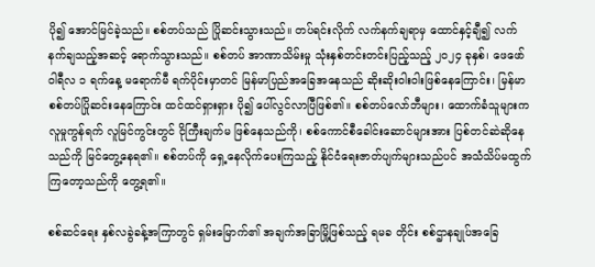ပို၍ အောင်မြင်ခဲ့သည်။ စစ်တပ်သည် ပြိုဆင်းသွားသည်။ တပ်ရင်းလိုက် လက်နက်ချရာမှ ထောင်နှင့်ချီ၍ လက်နက်ချသည့်အဆင့် ရောက်သွားသည်။ စစ်တပ် အာဏာသိမ်းမှု သုံးနှစ်တင်းတင်းပြည့်သည့် ၂၀၂၄ ခုနှစ်၊ ဖေဖော်ဝါရီလ ၁ ရက်နေ့ မရောက်မီ ရက်ပိုင်းမှာတင် မြန်မာပြည်အခြေအနေသည် ဆိုးဆိုးဝါးဝါးဖြစ်နေကြောင်း၊ မြန်မာစစ်တပ်ပြိုဆင်းနေကြောင်း ထင်ထင်ရှားရှား ပို၍ ပေါ်လွင်လာပြီဖြစ်၏။ စစ်တပ်လော်ဘီများ၊ ထောက်ခံသူများက လူမှုကွန်ရက် လူမြင်ကွင်းတွင် ငိုကြီးချက်မ ဖြစ်နေသည်ကို၊ စစ်ကောင်စီခေါင်းဆောင်များအား ပြစ်တင်ဆဲဆိုနေသည်ကို မြင်တွေ့နေရ၏။ စစ်တပ်ကို ရှေ့နေလိုက်ပေးကြသည့် နိုင်ငံရေးဇာတ်ပျက်များသည်ပင် အသံသိပ်မထွက်ကြတော့သည်ကို တွေ့ရ၏။

စစ်ဆင်ရေး နှစ်လခွဲခန့်အကြာတွင် ရှမ်းမြောက်၏ အချက်အခြာမြို့ဖြစ်သည့် ရမခ တိုင်း စစ်ဌာနချုပ်အခြေ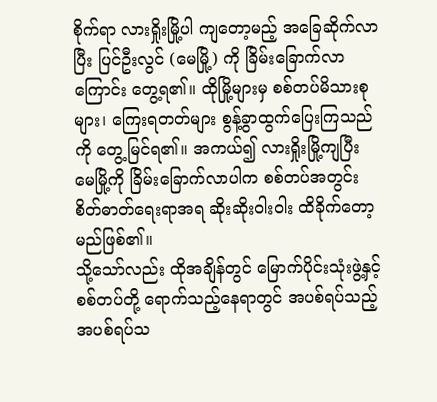စိုက်ရာ လားရှိုးမြို့ပါ ကျတော့မည့် အခြေဆိုက်လာပြီး ပြင်ဦးလွင် (မေမြို့) ကို ခြိမ်းခြောက်လာကြောင်း တွေ့ရ၏။ ထိုမြို့များမှ စစ်တပ်မိသားစုများ၊ ကြေးရတတ်များ စွန့်ခွာထွက်ပြေးကြသည်ကို တွေ့မြင်ရ၏။ အကယ်၍ လားရှိုးမြို့ကျပြီး မေမြို့ကို ခြိမ်းခြောက်လာပါက စစ်တပ်အတွင်း စိတ်ဓာတ်ရေးရာအရ ဆိုးဆိုးဝါးဝါး ထိခိုက်တော့မည်ဖြစ်၏။
သို့သော်လည်း ထိုအချိန်တွင် မြောက်ပိုင်းသုံးဖွဲ့နှင့် စစ်တပ်တို့ ရောက်သည့်နေရာတွင် အပစ်ရပ်သည့် အပစ်ရပ်သ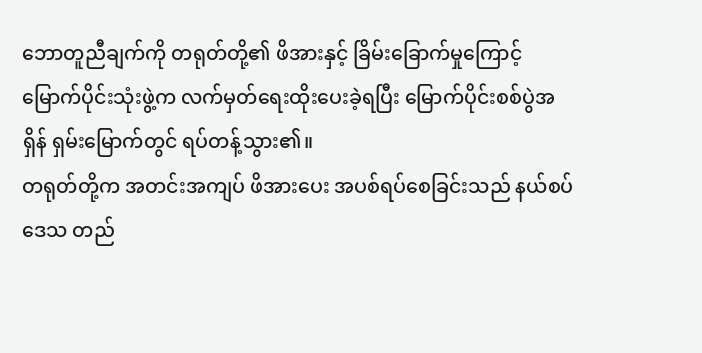ဘောတူညီချက်ကို တရုတ်တို့၏ ဖိအားနှင့် ခြိမ်းခြောက်မှုကြောင့် မြောက်ပိုင်းသုံးဖွဲ့က လက်မှတ်ရေးထိုးပေးခဲ့ရပြီး မြောက်ပိုင်းစစ်ပွဲအရှိန် ရှမ်းမြောက်တွင် ရပ်တန့်သွား၏။
တရုတ်တို့က အတင်းအကျပ် ဖိအားပေး အပစ်ရပ်စေခြင်းသည် နယ်စပ်ဒေသ တည်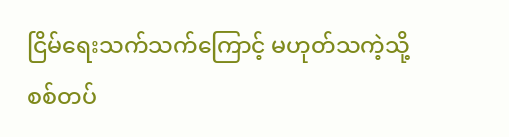ငြိမ်ရေးသက်သက်ကြောင့် မဟုတ်သကဲ့သို့ စစ်တပ်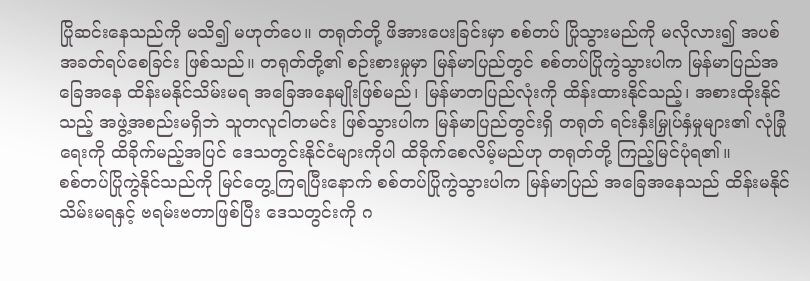ပြိုဆင်းနေသည်ကို မသိ၍ မဟုတ်ပေ။ တရုတ်တို့ ဖိအားပေးခြင်းမှာ စစ်တပ် ပြိုသွားမည်ကို မလိုလား၍ အပစ်အခတ်ရပ်စေခြင်း ဖြစ်သည်။ တရုတ်တို့၏ စဉ်းစားမှုမှာ မြန်မာပြည်တွင် စစ်တပ်ပြိုကွဲသွားပါက မြန်မာပြည်အခြေအနေ ထိန်းမနိုင်သိမ်းမရ အခြေအနေမျိုးဖြစ်မည်၊ မြန်မာတပြည်လုံးကို ထိန်းထားနိုင်သည့်၊ အစားထိုးနိုင်သည့် အဖွဲ့အစည်းမရှိဘဲ သူတလူငါတမင်း ဖြစ်သွားပါက မြန်မာပြည်တွင်းရှိ တရုတ် ရင်းနှီးမြှုပ်နှံမှုများ၏ လုံခြုံရေးကို ထိခိုက်မည့်အပြင် ဒေသတွင်းနိုင်ငံများကိုပါ ထိခိုက်စေလိမ့်မည်ဟု တရုတ်တို့ ကြည့်မြင်ပုံရ၏။
စစ်တပ်ပြိုကွဲနိုင်သည်ကို မြင်တွေ့ကြရပြီးနောက် စစ်တပ်ပြိုကွဲသွားပါက မြန်မာပြည် အခြေအနေသည် ထိန်းမနိုင်သိမ်းမရနှင့် ဗရမ်းဗတာဖြစ်ပြီး ဒေသတွင်းကို ဂ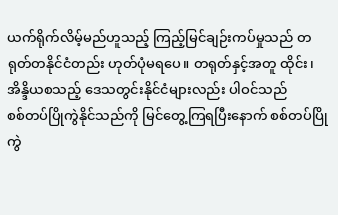ယက်ရိုက်လိမ့်မည်ဟူသည့် ကြည့်မြင်ချဉ်းကပ်မှုသည် တရုတ်တနိုင်ငံတည်း ဟုတ်ပုံမရပေ။ တရုတ်နှင့်အတူ ထိုင်း၊ အိန္ဒိယစသည့် ဒေသတွင်းနိုင်ငံများလည်း ပါဝင်သည်
စစ်တပ်ပြိုကွဲနိုင်သည်ကို မြင်တွေ့ကြရပြီးနောက် စစ်တပ်ပြိုကွဲ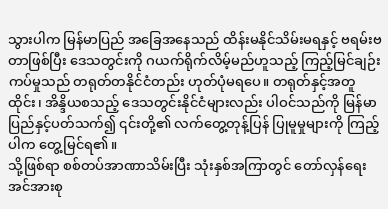သွားပါက မြန်မာပြည် အခြေအနေသည် ထိန်းမနိုင်သိမ်းမရနှင့် ဗရမ်းဗတာဖြစ်ပြီး ဒေသတွင်းကို ဂယက်ရိုက်လိမ့်မည်ဟူသည့် ကြည့်မြင်ချဉ်းကပ်မှုသည် တရုတ်တနိုင်ငံတည်း ဟုတ်ပုံမရပေ။ တရုတ်နှင့်အတူ ထိုင်း၊ အိန္ဒိယစသည့် ဒေသတွင်းနိုင်ငံများလည်း ပါဝင်သည်ကို မြန်မာပြည်နှင့်ပတ်သက်၍ ၎င်းတို့၏ လက်တွေ့တုန့်ပြန် ပြုမူမှုများကို ကြည့်ပါက တွေ့မြင်ရ၏။
သို့ဖြစ်ရာ စစ်တပ်အာဏာသိမ်းပြီး သုံးနှစ်အကြာတွင် တော်လှန်ရေးအင်အားစု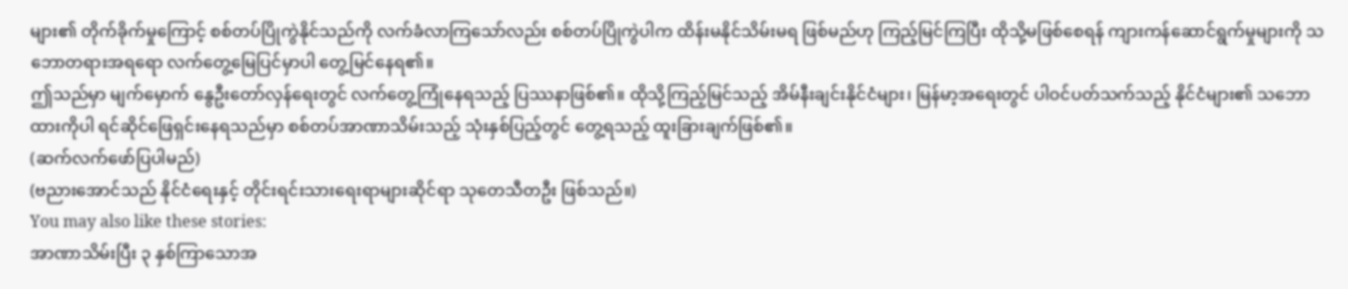များ၏ တိုက်ခိုက်မှုကြောင့် စစ်တပ်ပြိုကွဲနိုင်သည်ကို လက်ခံလာကြသော်လည်း စစ်တပ်ပြိုကွဲပါက ထိန်းမနိုင်သိမ်းမရ ဖြစ်မည်ဟု ကြည့်မြင်ကြပြီး ထိုသို့မဖြစ်စေရန် ကျားကန်ဆောင်ရွက်မှုများကို သဘောတရားအရရော လက်တွေ့မြေပြင်မှာပါ တွေ့မြင်နေရ၏။
ဤသည်မှာ မျက်မှောက် နွေဦးတော်လှန်ရေးတွင် လက်တွေ့ကြုံနေရသည့် ပြဿနာဖြစ်၏။ ထိုသို့ကြည့်မြင်သည့် အိမ်နီးချင်းနိုင်ငံများ၊ မြန်မာ့အရေးတွင် ပါဝင်ပတ်သက်သည့် နိုင်ငံများ၏ သဘောထားကိုပါ ရင်ဆိုင်ဖြေရှင်းနေရသည်မှာ စစ်တပ်အာဏာသိမ်းသည့် သုံးနှစ်ပြည့်တွင် တွေ့ရသည့် ထူးခြားချက်ဖြစ်၏။
(ဆက်လက်ဖော်ပြပါမည်)
(ဗညားအောင်သည် နိုင်ငံရေးနှင့် တိုင်းရင်းသားရေးရာများဆိုင်ရာ သုတေသီတဦး ဖြစ်သည်။)
You may also like these stories:
အာဏာသိမ်းပြီး ၃ နှစ်ကြာသောအ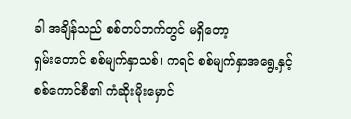ခါ အချိန်သည် စစ်တပ်ဘက်တွင် မရှိတော့
ရှမ်းတောင် စစ်မျက်နှာသစ်၊ ကရင် စစ်မျက်နှာအရွေ့နှင့် စစ်ကောင်စီ၏ ကံဆိုးမိုးမှောင်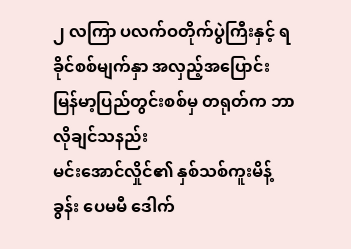၂ လကြာ ပလက်ဝတိုက်ပွဲကြီးနှင့် ရခိုင်စစ်မျက်နှာ အလှည့်အပြောင်း
မြန်မာ့ပြည်တွင်းစစ်မှ တရုတ်က ဘာလိုချင်သနည်း
မင်းအောင်လှိုင်၏ နှစ်သစ်ကူးမိန့်ခွန်း ပေမမီ ဒေါက်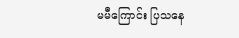မမီကြောင်း ပြသနေ